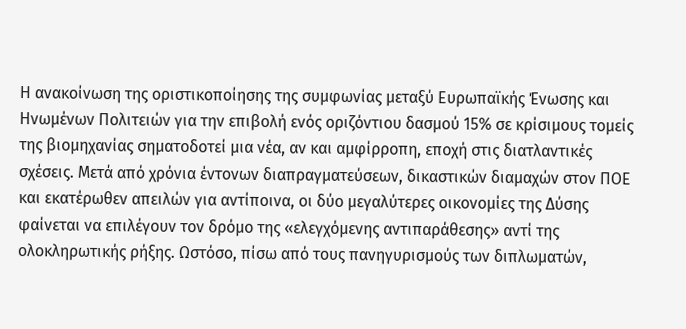Η ανακοίνωση της οριστικοποίησης της συμφωνίας μεταξύ Ευρωπαϊκής Ένωσης και Ηνωμένων Πολιτειών για την επιβολή ενός οριζόντιου δασμού 15% σε κρίσιμους τομείς της βιομηχανίας σηματοδοτεί μια νέα, αν και αμφίρροπη, εποχή στις διατλαντικές σχέσεις. Μετά από χρόνια έντονων διαπραγματεύσεων, δικαστικών διαμαχών στον ΠΟΕ και εκατέρωθεν απειλών για αντίποινα, οι δύο μεγαλύτερες οικονομίες της Δύσης φαίνεται να επιλέγουν τον δρόμο της «ελεγχόμενης αντιπαράθεσης» αντί της ολοκληρωτικής ρήξης. Ωστόσο, πίσω από τους πανηγυρισμούς των διπλωματών,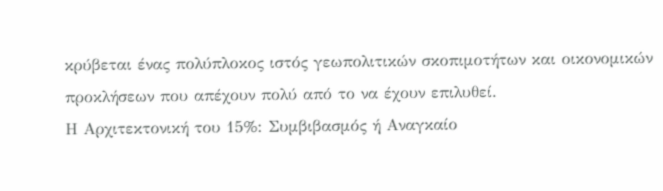κρύβεται ένας πολύπλοκος ιστός γεωπολιτικών σκοπιμοτήτων και οικονομικών προκλήσεων που απέχουν πολύ από το να έχουν επιλυθεί.
Η Αρχιτεκτονική του 15%: Συμβιβασμός ή Αναγκαίο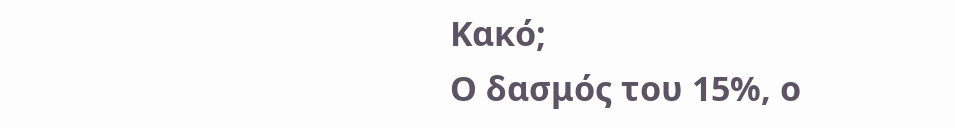Κακό;
Ο δασμός του 15%, ο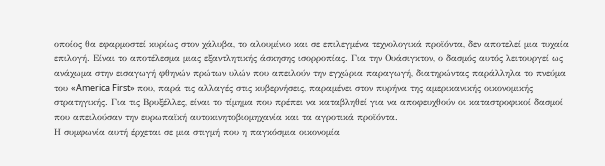οποίος θα εφαρμοστεί κυρίως στον χάλυβα, το αλουμίνιο και σε επιλεγμένα τεχνολογικά προϊόντα, δεν αποτελεί μια τυχαία επιλογή. Είναι το αποτέλεσμα μιας εξαντλητικής άσκησης ισορροπίας. Για την Ουάσιγκτον, ο δασμός αυτός λειτουργεί ως ανάχωμα στην εισαγωγή φθηνών πρώτων υλών που απειλούν την εγχώρια παραγωγή, διατηρώντας παράλληλα το πνεύμα του «America First» που, παρά τις αλλαγές στις κυβερνήσεις, παραμένει στον πυρήνα της αμερικανικής οικονομικής στρατηγικής. Για τις Βρυξέλλες, είναι το τίμημα που πρέπει να καταβληθεί για να αποφευχθούν οι καταστροφικοί δασμοί που απειλούσαν την ευρωπαϊκή αυτοκινητοβιομηχανία και τα αγροτικά προϊόντα.
Η συμφωνία αυτή έρχεται σε μια στιγμή που η παγκόσμια οικονομία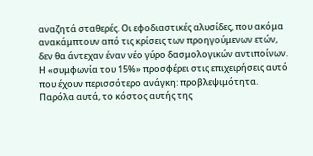αναζητά σταθερές. Οι εφοδιαστικές αλυσίδες, που ακόμα ανακάμπτουν από τις κρίσεις των προηγούμενων ετών, δεν θα άντεχαν έναν νέο γύρο δασμολογικών αντιποίνων. Η «συμφωνία του 15%» προσφέρει στις επιχειρήσεις αυτό που έχουν περισσότερο ανάγκη: προβλεψιμότητα. Παρόλα αυτά, το κόστος αυτής της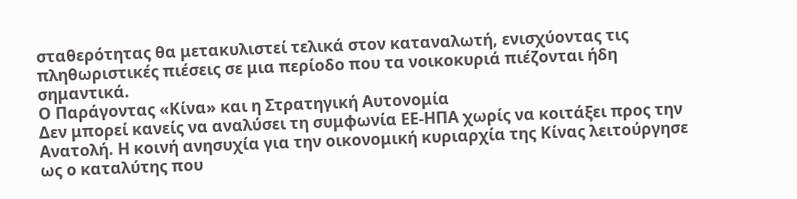σταθερότητας θα μετακυλιστεί τελικά στον καταναλωτή, ενισχύοντας τις πληθωριστικές πιέσεις σε μια περίοδο που τα νοικοκυριά πιέζονται ήδη σημαντικά.
Ο Παράγοντας «Κίνα» και η Στρατηγική Αυτονομία
Δεν μπορεί κανείς να αναλύσει τη συμφωνία ΕΕ-ΗΠΑ χωρίς να κοιτάξει προς την Ανατολή. Η κοινή ανησυχία για την οικονομική κυριαρχία της Κίνας λειτούργησε ως ο καταλύτης που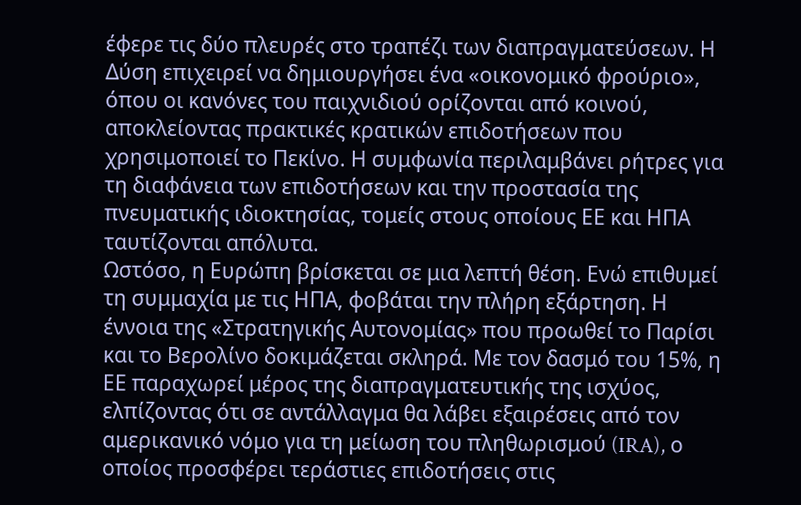έφερε τις δύο πλευρές στο τραπέζι των διαπραγματεύσεων. Η Δύση επιχειρεί να δημιουργήσει ένα «οικονομικό φρούριο», όπου οι κανόνες του παιχνιδιού ορίζονται από κοινού, αποκλείοντας πρακτικές κρατικών επιδοτήσεων που χρησιμοποιεί το Πεκίνο. Η συμφωνία περιλαμβάνει ρήτρες για τη διαφάνεια των επιδοτήσεων και την προστασία της πνευματικής ιδιοκτησίας, τομείς στους οποίους ΕΕ και ΗΠΑ ταυτίζονται απόλυτα.
Ωστόσο, η Ευρώπη βρίσκεται σε μια λεπτή θέση. Ενώ επιθυμεί τη συμμαχία με τις ΗΠΑ, φοβάται την πλήρη εξάρτηση. Η έννοια της «Στρατηγικής Αυτονομίας» που προωθεί το Παρίσι και το Βερολίνο δοκιμάζεται σκληρά. Με τον δασμό του 15%, η ΕΕ παραχωρεί μέρος της διαπραγματευτικής της ισχύος, ελπίζοντας ότι σε αντάλλαγμα θα λάβει εξαιρέσεις από τον αμερικανικό νόμο για τη μείωση του πληθωρισμού (IRA), ο οποίος προσφέρει τεράστιες επιδοτήσεις στις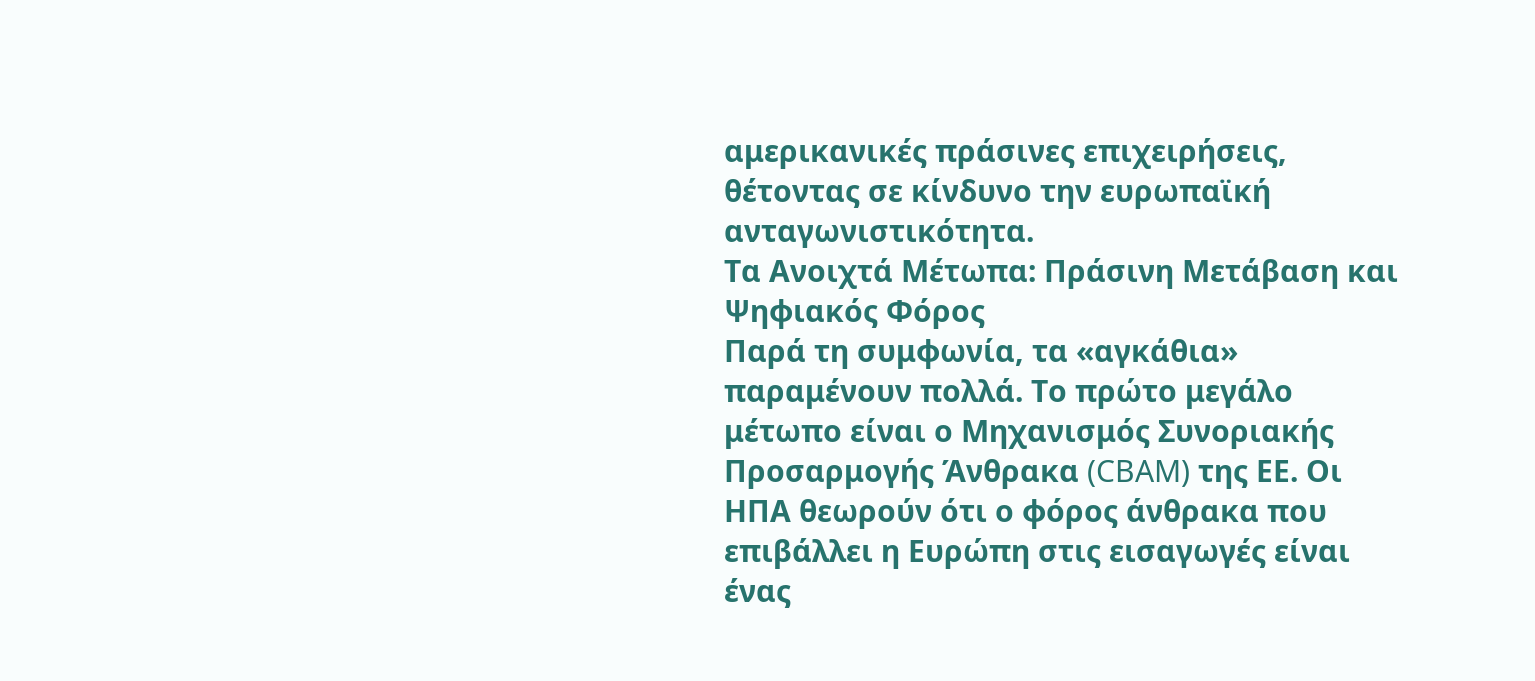αμερικανικές πράσινες επιχειρήσεις, θέτοντας σε κίνδυνο την ευρωπαϊκή ανταγωνιστικότητα.
Τα Ανοιχτά Μέτωπα: Πράσινη Μετάβαση και Ψηφιακός Φόρος
Παρά τη συμφωνία, τα «αγκάθια» παραμένουν πολλά. Το πρώτο μεγάλο μέτωπο είναι ο Μηχανισμός Συνοριακής Προσαρμογής Άνθρακα (CBAM) της ΕΕ. Οι ΗΠΑ θεωρούν ότι ο φόρος άνθρακα που επιβάλλει η Ευρώπη στις εισαγωγές είναι ένας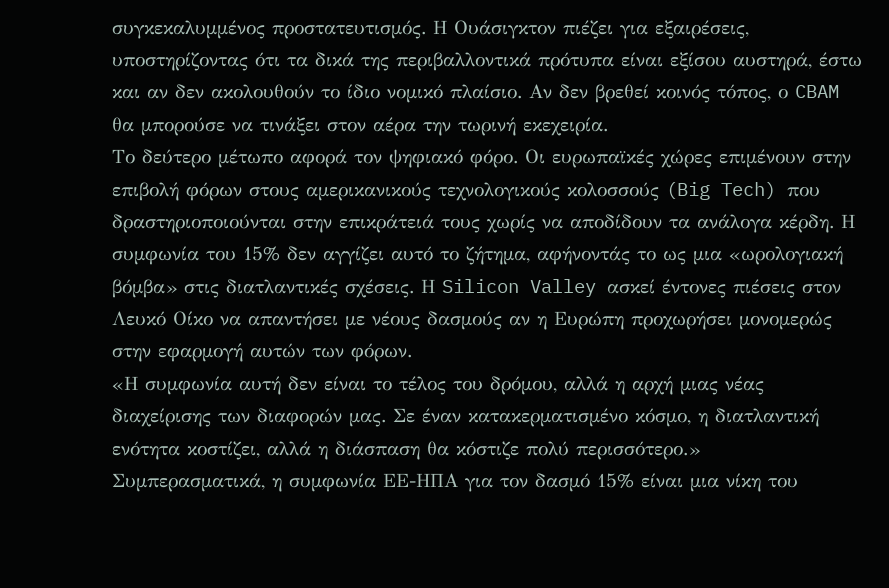συγκεκαλυμμένος προστατευτισμός. Η Ουάσιγκτον πιέζει για εξαιρέσεις, υποστηρίζοντας ότι τα δικά της περιβαλλοντικά πρότυπα είναι εξίσου αυστηρά, έστω και αν δεν ακολουθούν το ίδιο νομικό πλαίσιο. Αν δεν βρεθεί κοινός τόπος, ο CBAM θα μπορούσε να τινάξει στον αέρα την τωρινή εκεχειρία.
Το δεύτερο μέτωπο αφορά τον ψηφιακό φόρο. Οι ευρωπαϊκές χώρες επιμένουν στην επιβολή φόρων στους αμερικανικούς τεχνολογικούς κολοσσούς (Big Tech) που δραστηριοποιούνται στην επικράτειά τους χωρίς να αποδίδουν τα ανάλογα κέρδη. Η συμφωνία του 15% δεν αγγίζει αυτό το ζήτημα, αφήνοντάς το ως μια «ωρολογιακή βόμβα» στις διατλαντικές σχέσεις. Η Silicon Valley ασκεί έντονες πιέσεις στον Λευκό Οίκο να απαντήσει με νέους δασμούς αν η Ευρώπη προχωρήσει μονομερώς στην εφαρμογή αυτών των φόρων.
«Η συμφωνία αυτή δεν είναι το τέλος του δρόμου, αλλά η αρχή μιας νέας διαχείρισης των διαφορών μας. Σε έναν κατακερματισμένο κόσμο, η διατλαντική ενότητα κοστίζει, αλλά η διάσπαση θα κόστιζε πολύ περισσότερο.»
Συμπερασματικά, η συμφωνία ΕΕ-ΗΠΑ για τον δασμό 15% είναι μια νίκη του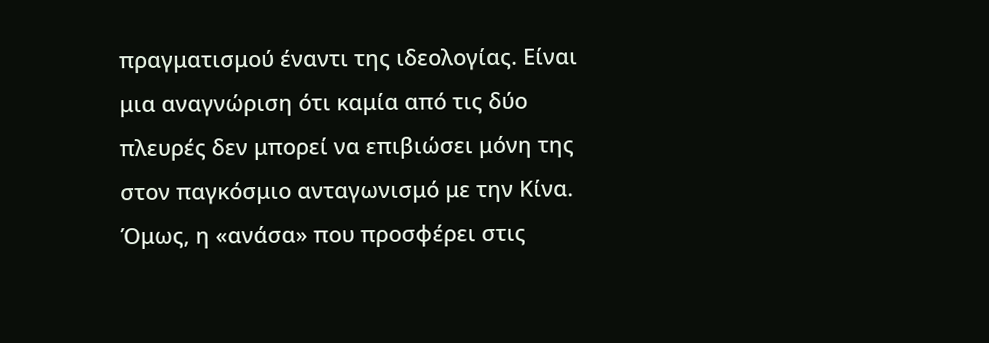πραγματισμού έναντι της ιδεολογίας. Είναι μια αναγνώριση ότι καμία από τις δύο πλευρές δεν μπορεί να επιβιώσει μόνη της στον παγκόσμιο ανταγωνισμό με την Κίνα. Όμως, η «ανάσα» που προσφέρει στις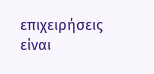επιχειρήσεις είναι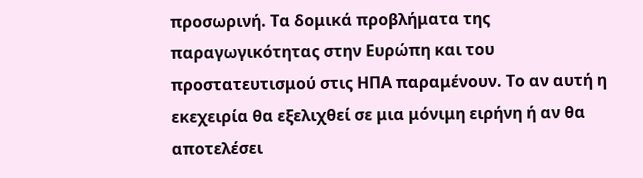προσωρινή. Τα δομικά προβλήματα της παραγωγικότητας στην Ευρώπη και του προστατευτισμού στις ΗΠΑ παραμένουν. Το αν αυτή η εκεχειρία θα εξελιχθεί σε μια μόνιμη ειρήνη ή αν θα αποτελέσει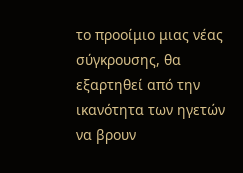το προοίμιο μιας νέας σύγκρουσης, θα εξαρτηθεί από την ικανότητα των ηγετών να βρουν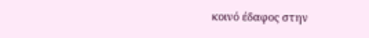κοινό έδαφος στην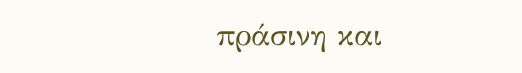πράσινη και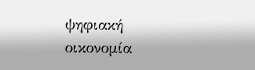ψηφιακή οικονομία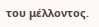του μέλλοντος.